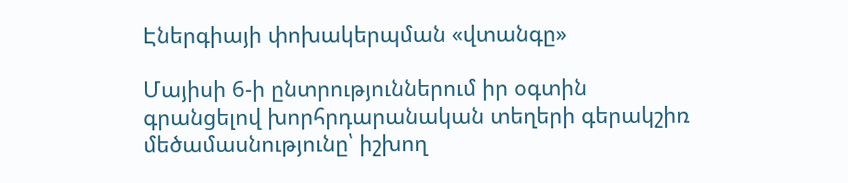Էներգիայի փոխակերպման «վտանգը»

Մայիսի 6-ի ընտրություններում իր օգտին գրանցելով խորհրդարանական տեղերի գերակշիռ մեծամասնությունը՝ իշխող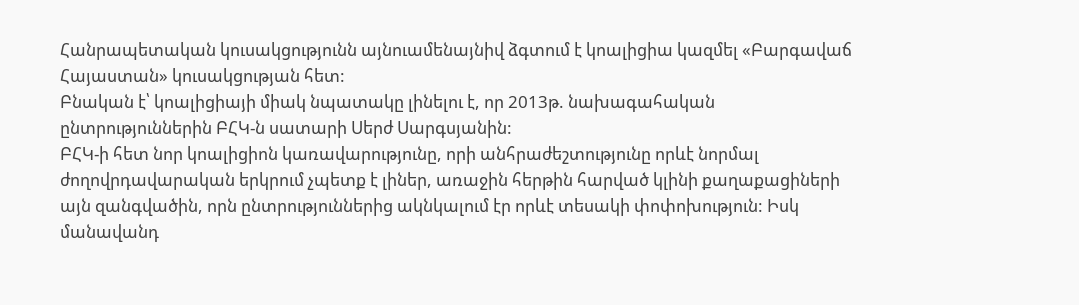Հանրապետական կուսակցությունն այնուամենայնիվ ձգտում է կոալիցիա կազմել «Բարգավաճ Հայաստան» կուսակցության հետ:
Բնական է՝ կոալիցիայի միակ նպատակը լինելու է, որ 2013թ. նախագահական ընտրություններին ԲՀԿ-ն սատարի Սերժ Սարգսյանին:
ԲՀԿ-ի հետ նոր կոալիցիոն կառավարությունը, որի անհրաժեշտությունը որևէ նորմալ ժողովրդավարական երկրում չպետք է լիներ, առաջին հերթին հարված կլինի քաղաքացիների այն զանգվածին, որն ընտրություններից ակնկալում էր որևէ տեսակի փոփոխություն: Իսկ մանավանդ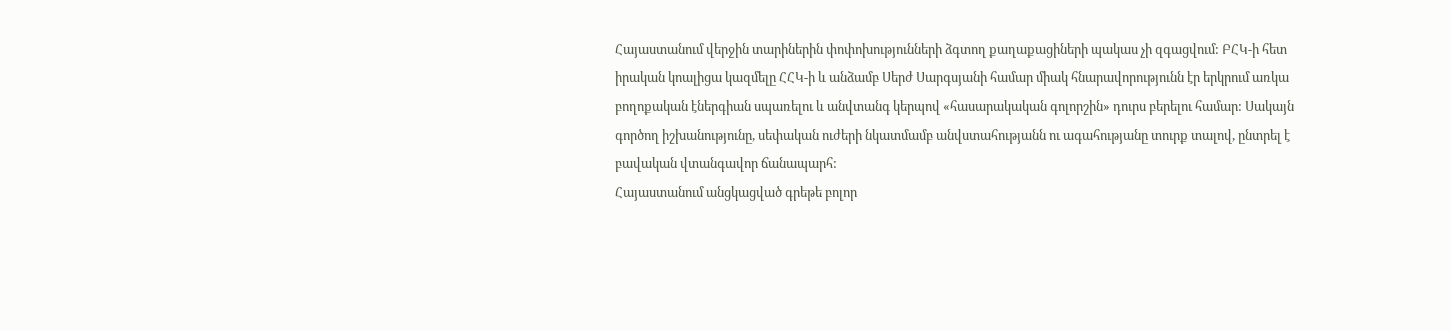Հայաստանում վերջին տարիներին փոփոխությունների ձգտող քաղաքացիների պակաս չի զգացվում: ԲՀԿ-ի հետ իրական կոալիցա կազմելը ՀՀԿ-ի և անձամբ Սերժ Սարգսյանի համար միակ հնարավորությունն էր երկրում առկա բողոքական էներգիան սպառելու և անվտանգ կերպով «հասարակական գոլորշին» դուրս բերելու համար: Սակայն գործող իշխանությունը, սեփական ուժերի նկատմամբ անվստահությանն ու ագահությանը տուրք տալով, ընտրել է բավական վտանգավոր ճանապարհ:
Հայաստանում անցկացված գրեթե բոլոր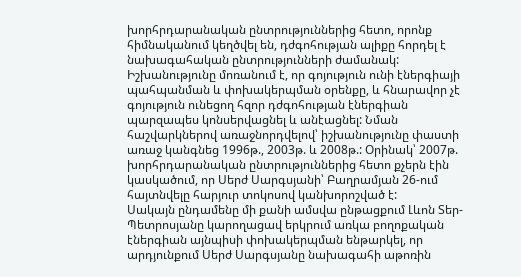խորհրդարանական ընտրություններից հետո, որոնք հիմնականում կեղծվել են, դժգոհության ալիքը հորդել է նախագահական ընտրությունների ժամանակ: Իշխանությունը մոռանում է, որ գոյություն ունի էներգիայի պահպանման և փոխակերպման օրենքը, և հնարավոր չէ գոյություն ունեցող հզոր դժգոհության էներգիան պարզապես կոնսերվացնել և անէացնել: Նման հաշվարկներով առաջնորդվելով՝ իշխանությունը փաստի առաջ կանգնեց 1996թ., 2003թ. և 2008թ.: Օրինակ՝ 2007թ. խորհրդարանական ընտրություններից հետո քչերն էին կասկածում, որ Սերժ Սարգսյանի՝ Բաղրամյան 26-ում հայտնվելը հարյուր տոկոսով կանխորոշված է:
Սակայն ընդամենը մի քանի ամսվա ընթացքում Լևոն Տեր-Պետրոսյանը կարողացավ երկրում առկա բողոքական էներգիան այնպիսի փոխակերպման ենթարկել, որ արդյունքում Սերժ Սարգսյանը նախագահի աթոռին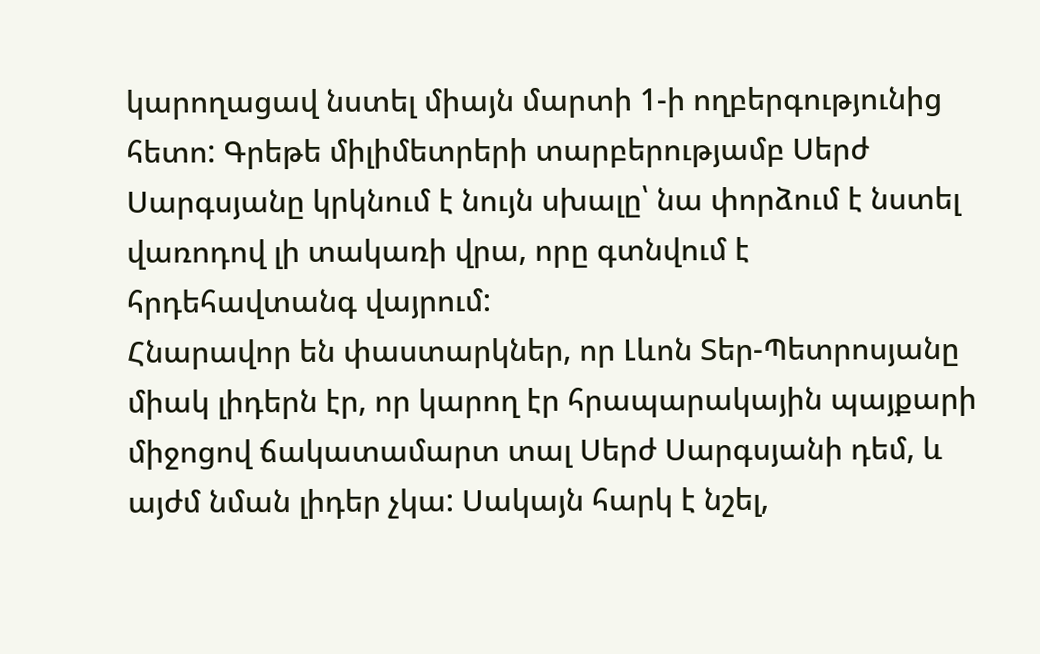կարողացավ նստել միայն մարտի 1-ի ողբերգությունից հետո: Գրեթե միլիմետրերի տարբերությամբ Սերժ Սարգսյանը կրկնում է նույն սխալը՝ նա փորձում է նստել վառոդով լի տակառի վրա, որը գտնվում է հրդեհավտանգ վայրում:
Հնարավոր են փաստարկներ, որ Լևոն Տեր-Պետրոսյանը միակ լիդերն էր, որ կարող էր հրապարակային պայքարի միջոցով ճակատամարտ տալ Սերժ Սարգսյանի դեմ, և այժմ նման լիդեր չկա: Սակայն հարկ է նշել,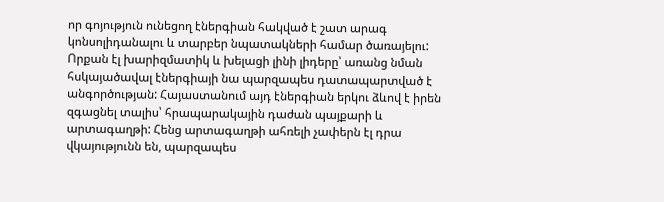որ գոյություն ունեցող էներգիան հակված է շատ արագ կոնսոլիդանալու և տարբեր նպատակների համար ծառայելու: Որքան էլ խարիզմատիկ և խելացի լինի լիդերը՝ առանց նման հսկայածավալ էներգիայի նա պարզապես դատապարտված է անգործության: Հայաստանում այդ էներգիան երկու ձևով է իրեն զգացնել տալիս՝ հրապարակային դաժան պայքարի և արտագաղթի: Հենց արտագաղթի ահռելի չափերն էլ դրա վկայությունն են, պարզապես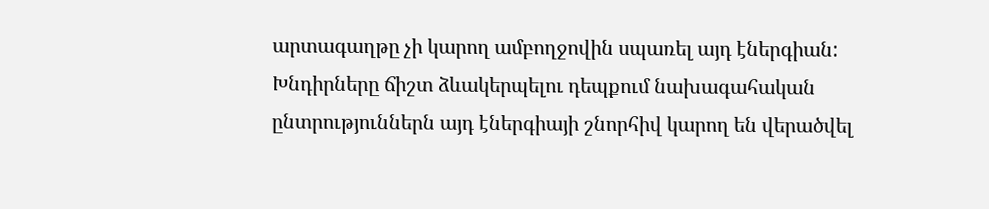արտագաղթը չի կարող ամբողջովին սպառել այդ էներգիան:
Խնդիրները ճիշտ ձևակերպելու դեպքում նախագահական ընտրություններն այդ էներգիայի շնորհիվ կարող են վերածվել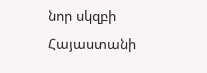նոր սկզբի Հայաստանի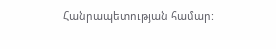Հանրապետության համար: